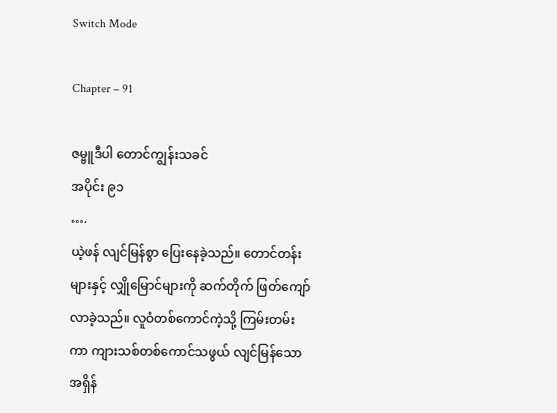Switch Mode

Chapter – 91

ဇမ္ဗူဒီပါ တောင်ကျွန်းသခင်
အပိုင်း ၉၁
….
ယဲ့ဖန် လျင်မြန်စွာ ပြေးနေခဲ့သည်။ တောင်တန်းများနှင့် လျှိုမြောင်များကို ဆက်တိုက် ဖြတ်ကျော်လာခဲ့သည်။ လူဝံတစ်ကောင်ကဲ့သို့ ကြမ်းတမ်းကာ ကျားသစ်တစ်ကောင်သဖွယ် လျင်မြန်သော အရှိန်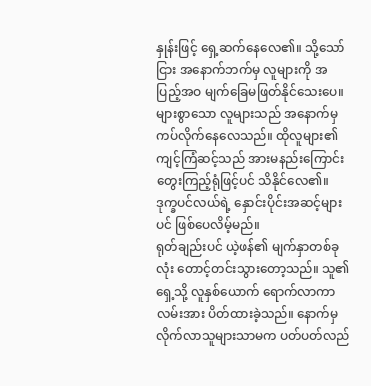နှုန်းဖြင့် ရှေ့ဆက်နေလေ၏။ သို့သော်ငြား အနောက်ဘက်မှ လူများကို အပြည့်အဝ မျက်ခြေမဖြတ်နိုင်သေးပေ။ များစွာသော လူများသည် အနောက်မှ ကပ်လိုက်နေလေသည်။ ထိုလူများ၏ ကျင့်ကြံဆင့်သည် အားမနည်းကြောင်း တွေးကြည့်ရုံဖြင့်ပင် သိနိုင်လေ၏။ ဒုက္ခပင်လယ်ရဲ့ နှောင်းပိုင်းအဆင့်များပင် ဖြစ်ပေလိမ့်မည်။
ရုတ်ချည်းပင် ယဲ့ဖန်၏ မျက်နှာတစ်ခုလုံး တောင့်တင်းသွားတော့သည်။ သူ၏ ရှေ့သို့ လူနှစ်ယောက် ရောက်လာကာ လမ်းအား ပိတ်ထားခဲ့သည်။ နောက်မှလိုက်လာသူများသာမက ပတ်ပတ်လည်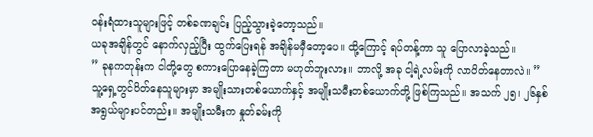ဝန်းရံထားသူများဖြင့် တစ်ခဏချင်း ပြည့်သွားခဲ့တော့သည်။
ယခုအချိန်တွင် နောက်လှည့်ပြီး ထွက်ပြေးရန် အချိန်မမှီတော့ပေ။ ထို့ကြောင့် ရပ်တန့်ကာ သူ ပြောလာခဲ့သည်။
” ခုနကတုန်းက ငါတို့တွေ စကားပြောနေခဲ့ကြတာ မဟုတ်ဘူးလား။ ဘာလို့ အခု ငါ့ရဲ့လမ်းကို လာပိတ်နေတာလဲ။ ”
သူ့ရှေ့တွင်ပိတ်နေသူများမှာ အမျိုးသားတစ်ယောက်နှင့် အမျိုးသမီးတစ်ယောက်တို့ ဖြစ်ကြသည်။ အသက် ၂၅၊ ၂၆နှစ် အရွယ်များပင်တည်း။ အမျိုးသမီးက နှုတ်ခမ်းကို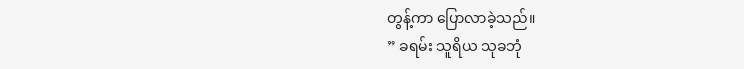တွန့်ကာ ပြောလာခဲ့သည်။
” ခရမ်း သူရိယ သုခဘုံ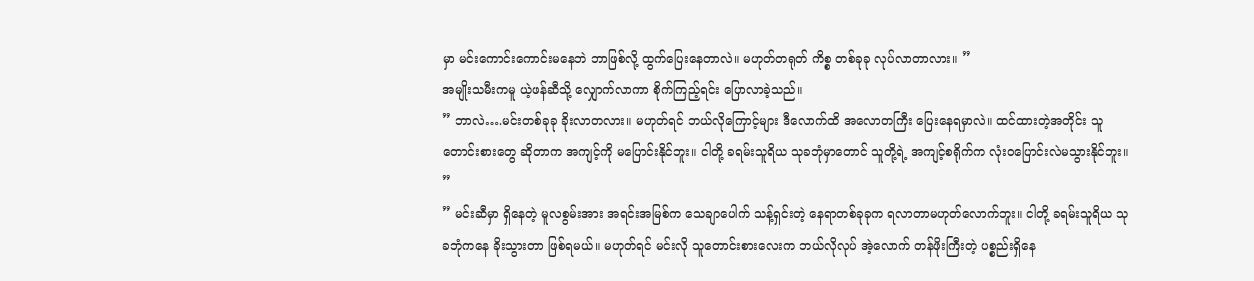မှာ မင်းကောင်းကောင်းမနေဘဲ ဘာဖြစ်လို့ ထွက်ပြေးနေတာလဲ။ မဟုတ်တရုတ် ကိစ္စ တစ်ခုခု လုပ်လာတာလား။ ”
အမျိုးသမီးကမူ ယဲ့ဖန်ဆီသို့ လျှောက်လာကာ စိုက်ကြည့်ရင်း ပြောလာခဲ့သည်။
” ဘာလဲ….မင်းတစ်ခုခု ခိုးလာတလား။ မဟုတ်ရင် ဘယ်လိုကြောင့်များ ဒီလောက်ထိ အလောတကြီး ပြေးနေရမှာလဲ။ ထင်ထားတဲ့အတိုင်း သူတောင်းစားတွေ ဆိုတာက အကျင့်ကို မပြောင်းနိုင်ဘူး။ ငါတို့ ခရမ်းသူရိယ သုခဘုံမှာတောင် သူတို့ရဲ့ အကျင့်စရိုက်က လုံးဝပြောင်းလဲမသွားနိုင်ဘူး။ ”
” မင်းဆီမှာ ရှိနေတဲ့ မူလစွမ်းအား အရင်းအမြစ်က သေချာပေါက် သန့်ရှင်းတဲ့ နေရာတစ်ခုခုက ရလာတာမဟုတ်လောက်ဘူး။ ငါတို့ ခရမ်းသူရိယ သုခဘုံကနေ ခိုးသွားတာ ဖြစ်ရမယ်။ မဟုတ်ရင် မင်းလို သူတောင်းစားလေးက ဘယ်လိုလုပ် အဲ့လောက် တန်ဖိုးကြီးတဲ့ ပစ္စည်းရှိနေ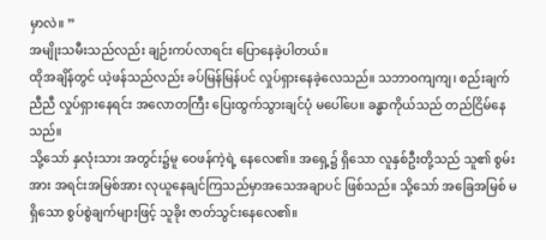မှာလဲ။ ”
အမျိုးသမီးသည်လည်း ချဉ်းကပ်လာရင်း ပြောနေခဲ့ပါတယ်။
ထိုအချိန်တွင် ယဲ့ဖန်သည်လည်း ခပ်မြန်မြန်ပင် လှုပ်ရှားနေခဲ့လေသည်။ သဘာဝကျကျ၊ စည်းချက်ညီညီ လှုပ်ရှားနေရင်း အလောတကြီး ပြေးထွက်သွားချင်ပုံ မပေါ်ပေ။ ခန္ဓာကိုယ်သည် တည်ငြိမ်နေသည်။
သို့သော် နှလုံးသား အတွင်း၌မူ ဝေဖန်ကဲ့ရဲ့ နေလေ၏။ အရှေ့၌ ရှိသော လူနှစ်ဦးတို့သည် သူ၏ စွမ်းအား အရင်းအမြစ်အား လုယူနေချင်ကြသည်မှာအသေအချာပင် ဖြစ်သည်။ သို့သော် အခြေအမြစ် မရှိသော စွပ်စွဲချက်များဖြင့် သူခိုး ဇာတ်သွင်းနေလေ၏။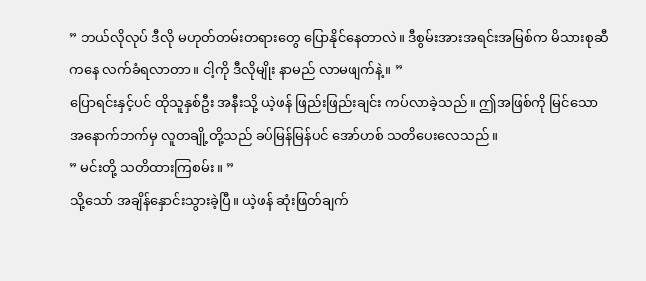” ဘယ်လိုလုပ် ဒီလို မဟုတ်တမ်းတရားတွေ ပြောနိုင်နေတာလဲ။ ဒီစွမ်းအားအရင်းအမြစ်က မိသားစုဆီကနေ လက်ခံရလာတာ။ ငါ့ကို ဒီလိုမျိုး နာမည် လာမဖျက်နဲ့။ ”
ပြောရင်းနှင့်ပင် ထိုသူနှစ်ဦး အနီးသို့ ယဲ့ဖန် ဖြည်းဖြည်းချင်း ကပ်လာခဲ့သည်။ ဤအဖြစ်ကို မြင်သော အနောက်ဘက်မှ လူတချို့တို့သည် ခပ်မြန်မြန်ပင် အော်ဟစ် သတိပေးလေသည်။
” မင်းတို့ သတိထားကြစမ်း။ ”
သို့သော် အချိန်နှောင်းသွားခဲ့ပြီ။ ယဲ့ဖန် ဆုံးဖြတ်ချက်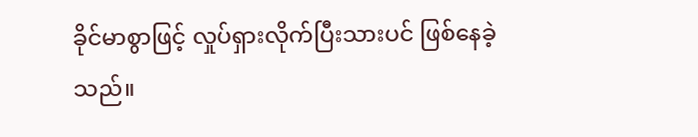ခိုင်မာစွာဖြင့် လှုပ်ရှားလိုက်ပြီးသားပင် ဖြစ်နေခဲ့သည်။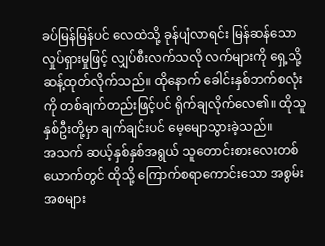ခပ်မြန်မြန်ပင် လေထဲသို့ ခုန်ပျံလာရင်း မြန်ဆန်သော လှုပ်ရှားမှုဖြင့် လျှပ်စီးလက်သလို လက်များကို ရှေ့သို့ ဆန့်ထုတ်လိုက်သည်။ ထိုနောက် ခေါင်းနှစ်ဘက်စလုံးကို တစ်ချက်တည်းဖြင့်ပင် ရိုက်ချလိုက်လေ၏။ ထိုသူနှစ်ဦးတို့မှာ ချက်ချင်းပင် မေ့မျောသွားခဲ့သည်။
အသက် ဆယ့်နှစ်နှစ်အရွယ် သူတောင်းစားလေးတစ်ယောက်တွင် ထိုသို့ ကြောက်စရာကောင်းသော အစွမ်းအစများ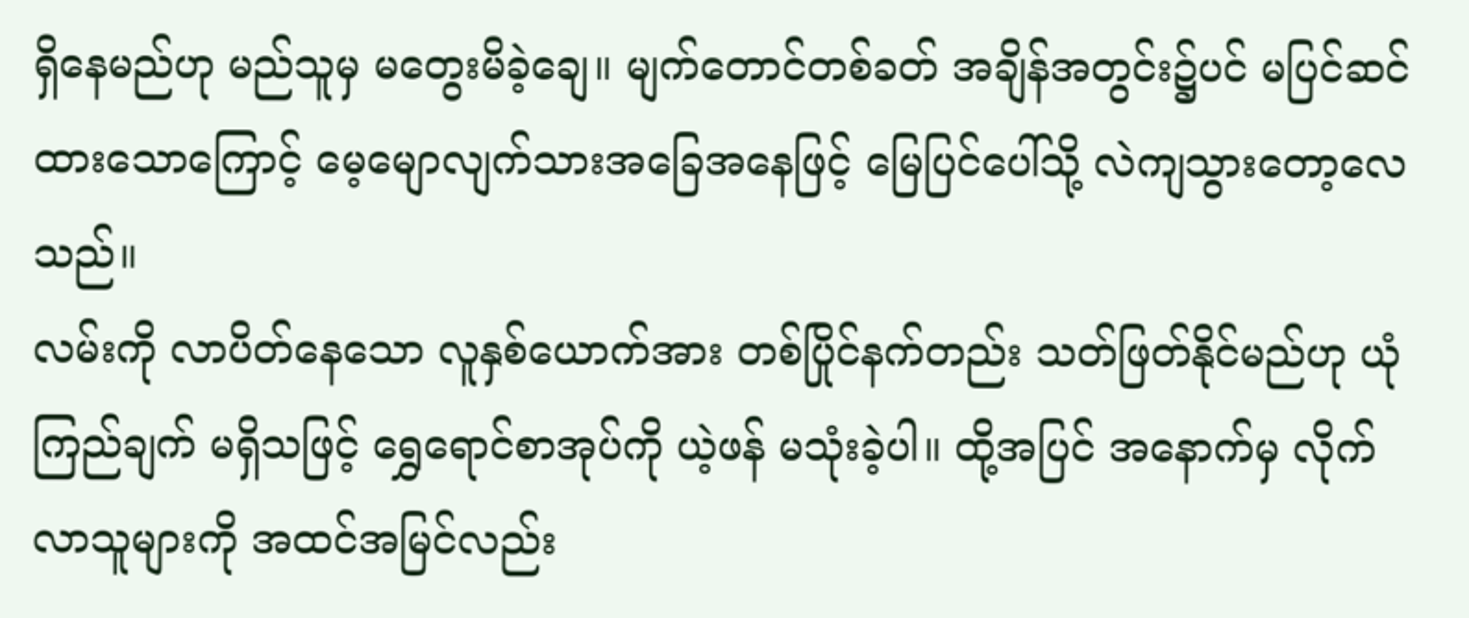ရှိနေမည်ဟု မည်သူမှ မတွေးမိခဲ့ချေ။ မျက်တောင်တစ်ခတ် အချိန်အတွင်း၌ပင် မပြင်ဆင်ထားသောကြောင့် မေ့မျောလျက်သားအခြေအနေဖြင့် မြေပြင်ပေါ်သို့ လဲကျသွားတော့လေသည်။
လမ်းကို လာပိတ်နေသော လူနှစ်ယောက်အား တစ်ပြိုင်နက်တည်း သတ်ဖြတ်နိုင်မည်ဟု ယုံကြည်ချက် မရှိသဖြင့် ရွှေရောင်စာအုပ်ကို ယဲ့ဖန် မသုံးခဲ့ပါ။ ထို့အပြင် အနောက်မှ လိုက်လာသူများကို အထင်အမြင်လည်း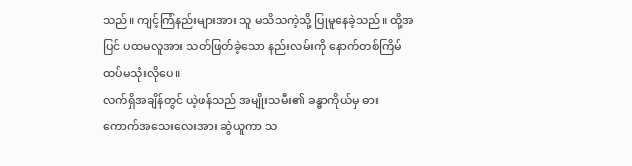သည်။ ကျင့်ကြံနည်းများအား သူ မသိသကဲ့သို့ ပြုမူနေခဲ့သည်။ ထို့အပြင် ပထမလူအား သတ်ဖြတ်ခဲ့သော နည်းလမ်းကို နောက်တစ်ကြိမ် ထပ်မသုံးလိုပေ။
လက်ရှိအချိန်တွင် ယဲ့ဖန်သည် အမျိုးသမီး၏ ခန္ဓာကိုယ်မှ ဓားကောက်အသေးလေးအား ဆွဲယူကာ သ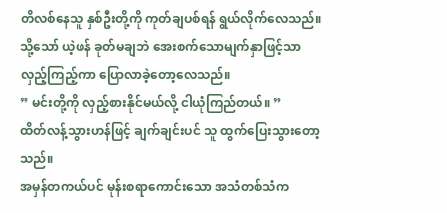တိလစ်နေသူ နှစ်ဦးတို့ကို ကုတ်ချပစ်ရန် ရွယ်လိုက်လေသည်။ သို့သော် ယဲ့ဖန် ခုတ်မချဘဲ အေးစက်သောမျက်နှာဖြင့်သာ လှည့်ကြည့်ကာ ပြောလာခဲ့တော့လေသည်။
” မင်းတို့ကို လှည့်စားနိုင်မယ်လို့ ငါယုံကြည်တယ်။ ”
ထိတ်လန့်သွားဟန်ဖြင့် ချက်ချင်းပင် သူ ထွက်ပြေးသွားတော့သည်။
အမှန်တကယ်ပင် မုန်းစရာကောင်းသော အသံတစ်သံက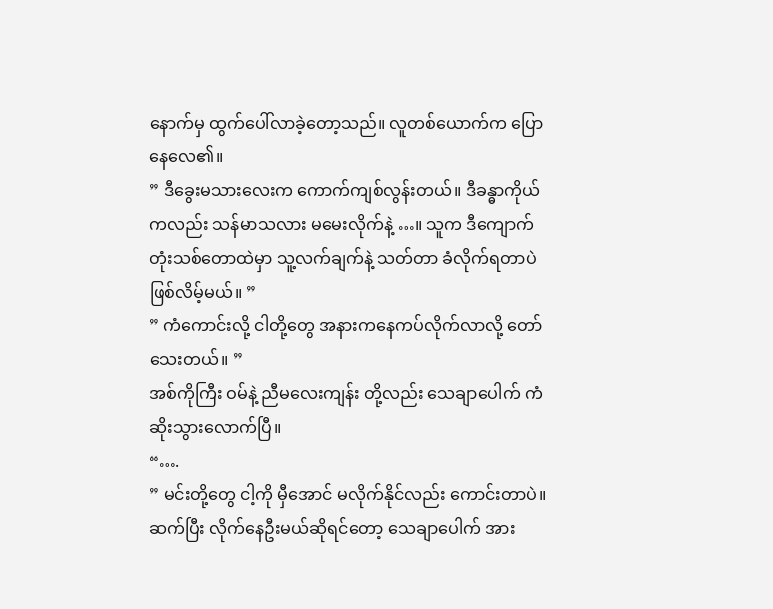နောက်မှ ထွက်ပေါ်လာခဲ့တော့သည်။ လူတစ်ယောက်က ပြောနေလေ၏။
” ဒီခွေးမသားလေးက ကောက်ကျစ်လွန်းတယ်။ ဒီခန္ဓာကိုယ်ကလည်း သန်မာသလား မမေးလိုက်နဲ့ …။ သူက ဒီကျောက်တုံးသစ်တောထဲမှာ သူ့လက်ချက်နဲ့ သတ်တာ ခံလိုက်ရတာပဲဖြစ်လိမ့်မယ်။ ”
” ကံကောင်းလို့ ငါတို့တွေ အနားကနေကပ်လိုက်လာလို့ တော်သေးတယ်။ ”
အစ်ကိုကြီး ဝမ်နဲ့ ညီမလေးကျန်း တို့လည်း သေချာပေါက် ကံဆိုးသွားလောက်ပြီ။
“….
” မင်းတို့တွေ ငါ့ကို မှီအောင် မလိုက်နိုင်လည်း ကောင်းတာပဲ။ ဆက်ပြီး လိုက်နေဦးမယ်ဆိုရင်တော့ သေချာပေါက် အား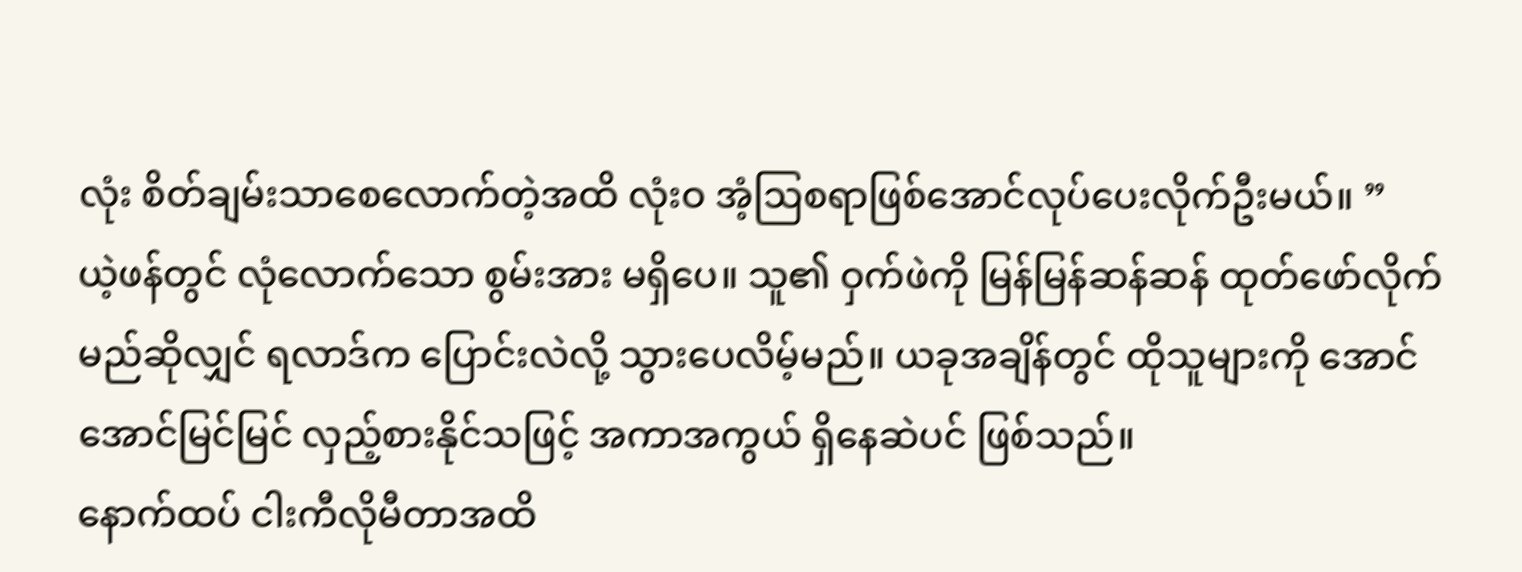လုံး စိတ်ချမ်းသာစေလောက်တဲ့အထိ လုံးဝ အံ့ဩစရာဖြစ်အောင်လုပ်ပေးလိုက်ဦးမယ်။ ”
ယဲ့ဖန်တွင် လုံလောက်သော စွမ်းအား မရှိပေ။ သူ၏ ဝှက်ဖဲကို မြန်မြန်ဆန်ဆန် ထုတ်ဖော်လိုက်မည်ဆိုလျှင် ရလာဒ်က ပြောင်းလဲလို့ သွားပေလိမ့်မည်။ ယခုအချိန်တွင် ထိုသူများကို အောင်အောင်မြင်မြင် လှည့်စားနိုင်သဖြင့် အကာအကွယ် ရှိနေဆဲပင် ဖြစ်သည်။
နောက်ထပ် ငါးကီလိုမီတာအထိ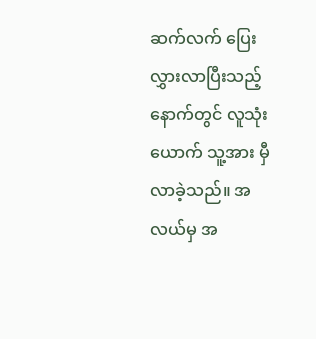ဆက်လက် ပြေးလွှားလာပြီးသည့်နောက်တွင် လူသုံးယောက် သူ့အား မှီလာခဲ့သည်။ အလယ်မှ အ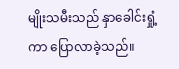မျိုးသမီးသည် နှာခေါင်းရှုံ့ကာ ပြောလာခဲ့သည်။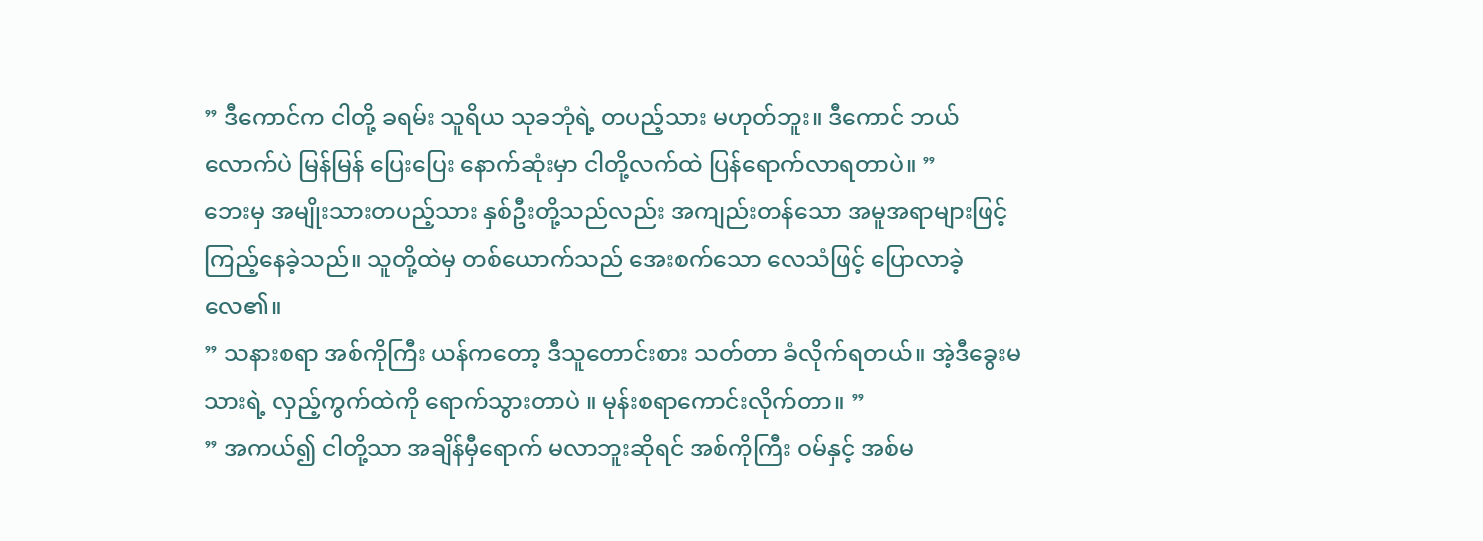” ဒီကောင်က ငါတို့ ခရမ်း သူရိယ သုခဘုံရဲ့ တပည့်သား မဟုတ်ဘူး။ ဒီကောင် ဘယ်လောက်ပဲ မြန်မြန် ပြေးပြေး နောက်ဆုံးမှာ ငါတို့လက်ထဲ ပြန်ရောက်လာရတာပဲ။ ”
ဘေးမှ အမျိုးသားတပည့်သား နှစ်ဦးတို့သည်လည်း အကျည်းတန်သော အမူအရာများဖြင့် ကြည့်နေခဲ့သည်။ သူတို့ထဲမှ တစ်ယောက်သည် အေးစက်သော လေသံဖြင့် ပြောလာခဲ့လေ၏။
” သနားစရာ အစ်ကိုကြီး ယန်ကတော့ ဒီသူတောင်းစား သတ်တာ ခံလိုက်ရတယ်။ အဲ့ဒီခွေးမသားရဲ့ လှည့်ကွက်ထဲကို ရောက်သွားတာပဲ ။ မုန်းစရာကောင်းလိုက်တာ။ ”
” အကယ်၍ ငါတို့သာ အချိန်မှီရောက် မလာဘူးဆိုရင် အစ်ကိုကြီး ဝမ်နှင့် အစ်မ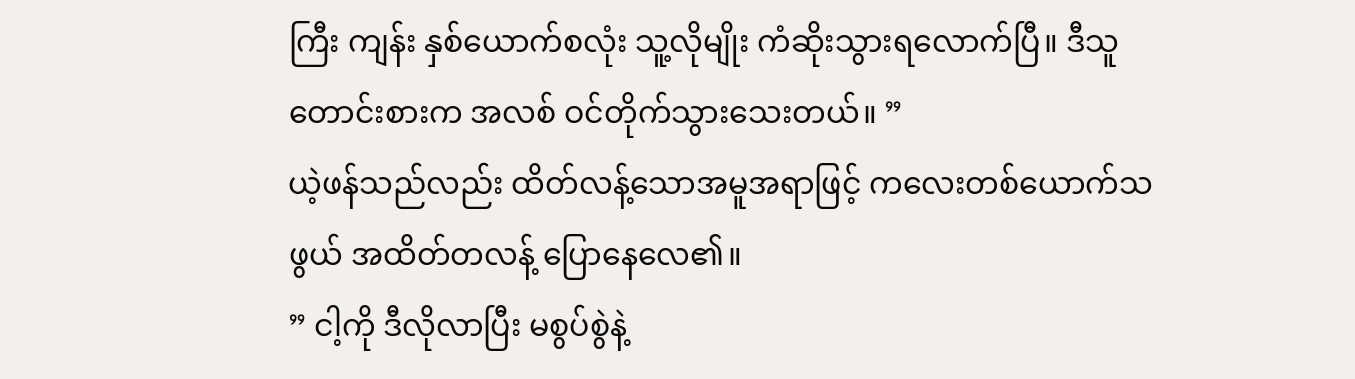ကြီး ကျန်း နှစ်ယောက်စလုံး သူ့လိုမျိုး ကံဆိုးသွားရလောက်ပြီ။ ဒီသူတောင်းစားက အလစ် ဝင်တိုက်သွားသေးတယ်။ ”
ယဲ့ဖန်သည်လည်း ထိတ်လန့်သောအမူအရာဖြင့် ကလေးတစ်ယောက်သဖွယ် အထိတ်တလန့် ပြောနေလေ၏။
” ငါ့ကို ဒီလိုလာပြီး မစွပ်စွဲနဲ့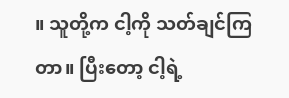။ သူတို့က ငါ့ကို သတ်ချင်ကြတာ။ ပြီးတော့ ငါ့ရဲ့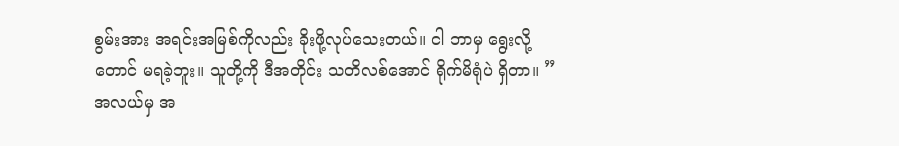စွမ်းအား အရင်းအမြစ်ကိုလည်း ခိုးဖို့လုပ်သေးတယ်။ ငါ ဘာမှ ရွေးလို့တောင် မရခဲ့ဘူး။ သူတို့ကို ဒီအတိုင်း သတိလစ်အောင် ရိုက်မိရုံပဲ ရှိတာ။ ”
အလယ်မှ အ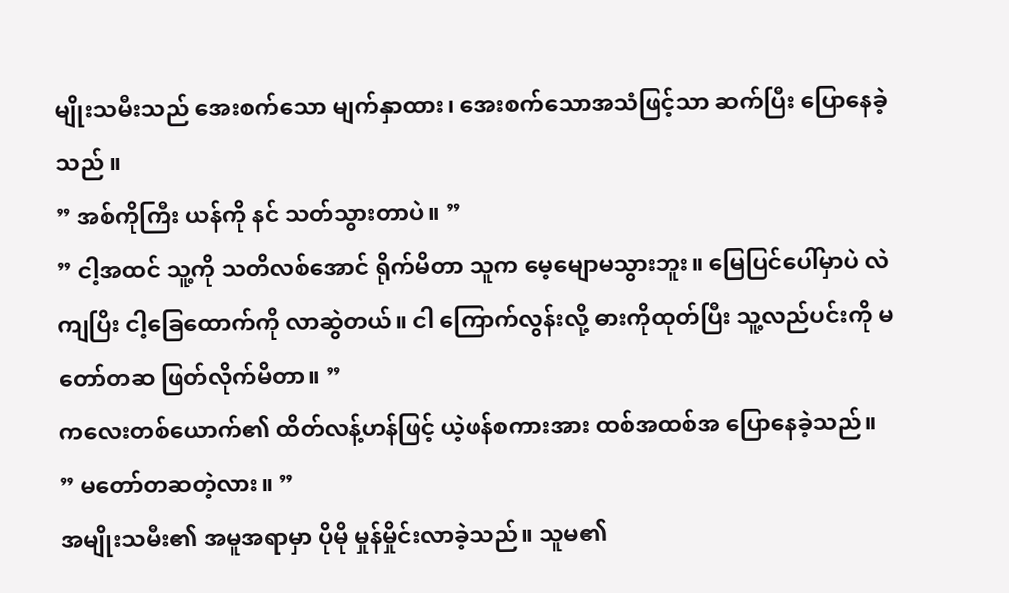မျိုးသမီးသည် အေးစက်သော မျက်နှာထား၊ အေးစက်သောအသံဖြင့်သာ ဆက်ပြီး ပြောနေခဲ့သည် ။
” အစ်ကိုကြီး ယန်ကို နင် သတ်သွားတာပဲ။ ”
” ငါ့အထင် သူ့ကို သတိလစ်အောင် ရိုက်မိတာ သူက မေ့မျောမသွားဘူး။ မြေပြင်ပေါ်မှာပဲ လဲကျပြိး ငါ့ခြေထောက်ကို လာဆွဲတယ်။ ငါ ကြောက်လွန်းလို့ ဓားကိုထုတ်ပြီး သူ့လည်ပင်းကို မတော်တဆ ဖြတ်လိုက်မိတာ။ ”
ကလေးတစ်ယောက်၏ ထိတ်လန့်ဟန်ဖြင့် ယဲ့ဖန်စကားအား ထစ်အထစ်အ ပြောနေခဲ့သည်။
” မတော်တဆတဲ့လား။ ”
အမျိုးသမီး၏ အမူအရာမှာ ပိုမို မှုန်မှိုင်းလာခဲ့သည်။ သူမ၏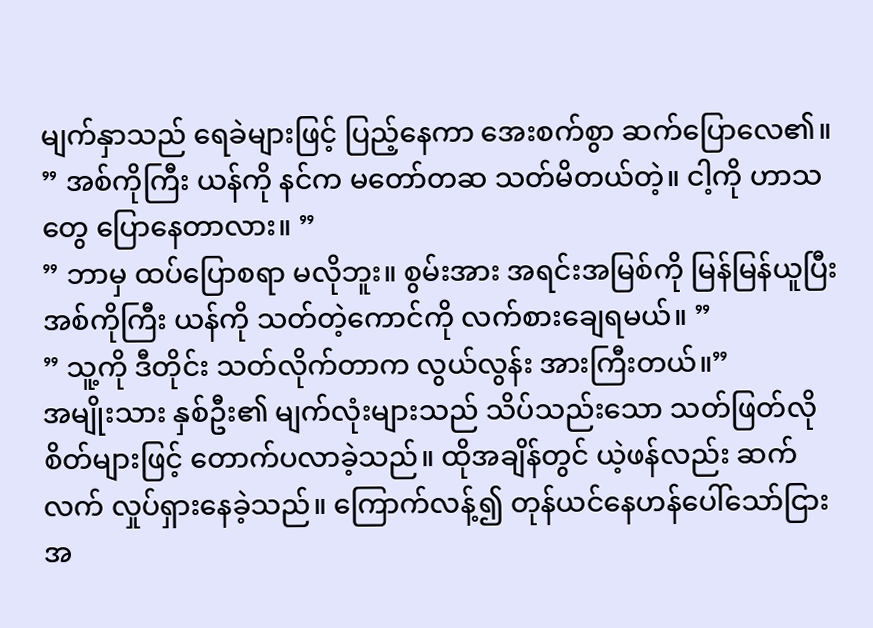မျက်နှာသည် ရေခဲများဖြင့် ပြည့်နေကာ အေးစက်စွာ ဆက်ပြောလေ၏။
” အစ်ကိုကြီး ယန်ကို နင်က မတော်တဆ သတ်မိတယ်တဲ့။ ငါ့ကို ဟာသတွေ ပြောနေတာလား။ ”
” ဘာမှ ထပ်ပြောစရာ မလိုဘူး။ စွမ်းအား အရင်းအမြစ်ကို မြန်မြန်ယူပြီး အစ်ကိုကြီး ယန်ကို သတ်တဲ့ကောင်ကို လက်စားချေရမယ်။ ”
” သူ့ကို ဒီတိုင်း သတ်လိုက်တာက လွယ်လွန်း အားကြီးတယ်။”
အမျိုးသား နှစ်ဦး၏ မျက်လုံးများသည် သိပ်သည်းသော သတ်ဖြတ်လိုစိတ်များဖြင့် တောက်ပလာခဲ့သည်။ ထိုအချိန်တွင် ယဲ့ဖန်လည်း ဆက်လက် လှုပ်ရှားနေခဲ့သည်။ ကြောက်လန့်၍ တုန်ယင်နေဟန်ပေါ်သော်ငြား အ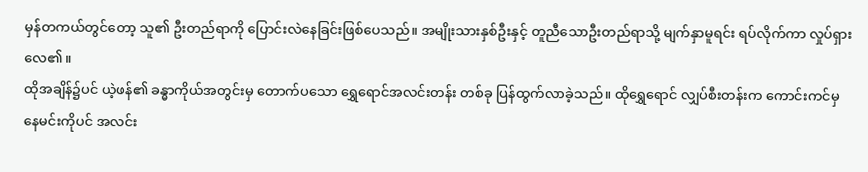မှန်တကယ်တွင်တော့ သူ၏ ဦးတည်ရာကို ပြောင်းလဲနေခြင်းဖြစ်ပေသည်။ အမျိုးသားနှစ်ဦးနှင့် တူညီသောဦးတည်ရာသို့ မျက်နှာမူရင်း ရပ်လိုက်ကာ လှုပ်ရှားလေ၏။
ထိုအချိန်၌ပင် ယဲ့ဖန်၏ ခန္ဓာကိုယ်အတွင်းမှ တောက်ပသော ရွှေရောင်အလင်းတန်း တစ်ခု ပြန်ထွက်လာခဲ့သည်။ ထိုရွှေရောင် လျှပ်စီးတန်းက ကောင်းကင်မှ နေမင်းကိုပင် အလင်း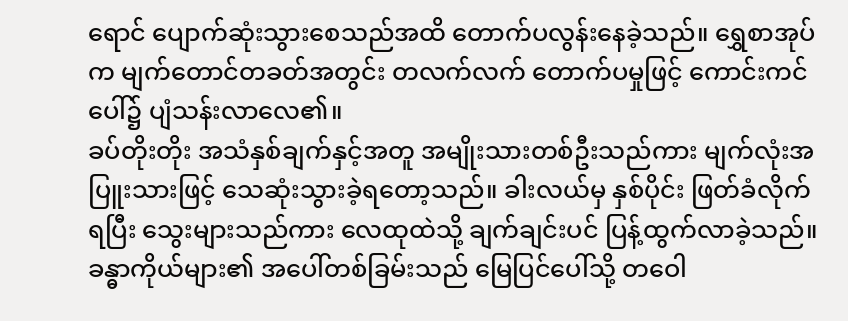ရောင် ပျောက်ဆုံးသွားစေသည်အထိ တောက်ပလွန်းနေခဲ့သည်။ ရွှေစာအုပ်က မျက်တောင်တခတ်အတွင်း တလက်လက် တောက်ပမှုဖြင့် ကောင်းကင်ပေါ်၌ ပျံသန်းလာလေ၏။
ခပ်တိုးတိုး အသံနှစ်ချက်နှင့်အတူ အမျိုးသားတစ်ဦးသည်ကား မျက်လုံးအပြူးသားဖြင့် သေဆုံးသွားခဲ့ရတော့သည်။ ခါးလယ်မှ နှစ်ပိုင်း ဖြတ်ခံလိုက်ရပြီး သွေးများသည်ကား လေထုထဲသို့ ချက်ချင်းပင် ပြန့်ထွက်လာခဲ့သည်။ ခန္ဓာကိုယ်များ၏ အပေါ်တစ်ခြမ်းသည် မြေပြင်ပေါ်သို့ တဝေါ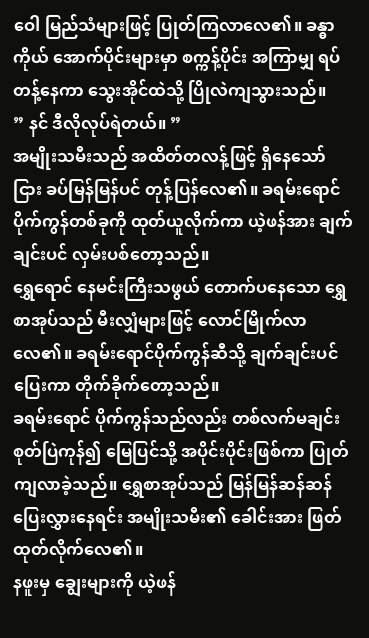ဝေါ မြည်သံများဖြင့် ပြုတ်ကြလာလေ၏။ ခန္ဓာကိုယ် အောက်ပိုင်းများမှာ စက္ကန့်ပိုင်း အကြာမျှ ရပ်တန့်နေကာ သွေးအိုင်ထဲသို့ ပြိုလဲကျသွားသည်။
” နင် ဒီလိုလုပ်ရဲတယ်။ ”
အမျိုးသမီးသည် အထိတ်တလန့်ဖြင့် ရှိနေသော်ငြား ခပ်မြန်မြန်ပင် တုန့်ပြန်လေ၏။ ခရမ်းရောင် ပိုက်ကွန်တစ်ခုကို ထုတ်ယူလိုက်ကာ ယဲ့ဖန်အား ချက်ချင်းပင် လှမ်းပစ်တော့သည်။
ရွှေရောင် နေမင်းကြီးသဖွယ် တောက်ပနေသော ရွှေစာအုပ်သည် မီးလျှံများဖြင့် လောင်မြိုက်လာလေ၏။ ခရမ်းရောင်ပိုက်ကွန်ဆီသို့ ချက်ချင်းပင် ပြေးကာ တိုက်ခိုက်တော့သည်။
ခရမ်းရောင် ပိုက်ကွန်သည်လည်း တစ်လက်မချင်း စုတ်ပြဲကုန်၍ မြေပြင်သို့ အပိုင်းပိုင်းဖြစ်ကာ ပြုတ်ကျလာခဲ့သည်။ ရွှေစာအုပ်သည် မြန်မြန်ဆန်ဆန်ပြေးလွှားနေရင်း အမျိုးသမီး၏ ခေါင်းအား ဖြတ်ထုတ်လိုက်လေ၏။
နဖူးမှ ချွေးများကို ယဲ့ဖန်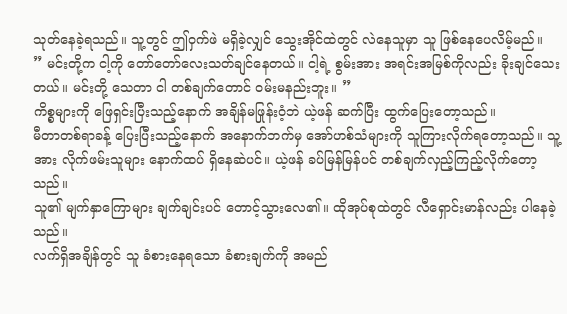သုတ်နေခဲ့ရသည်။ သူ့တွင် ဤဝှက်ဖဲ မရှိခဲ့လျှင် သွေးအိုင်ထဲတွင် လဲနေသူမှာ သူ ဖြစ်နေပေလိမ့်မည်။
” မင်းတို့က ငါ့ကို တော်တော်လေးသတ်ချင်နေတယ်။ ငါ့ရဲ့ စွမ်းအား အရင်းအမြစ်ကိုလည်း ခိုးချင်သေးတယ်။ မင်းတို့ သေတာ ငါ တစ်ချက်တောင် ဝမ်းမနည်းဘူး။ ”
ကိစ္စများကို ဖြေရှင်းပြီးသည့်နောက် အချိန်မဖြုန်းဝံ့ဘဲ ယဲ့ဖန် ဆက်ပြီး ထွက်ပြေးတော့သည်။
မီတာတစ်ရာခန့် ပြေးပြီးသည့်နောက် အနောက်ဘက်မှ အော်ဟစ်သံများကို သူကြားလိုက်ရတော့သည်။ သူ့အား လိုက်ဖမ်းသူများ နောက်ထပ် ရှိနေဆဲပင်။ ယဲ့ဖန် ခပ်မြန်မြန်ပင် တစ်ချက်လှည့်ကြည့်လိုက်တော့သည်။
သူ၏ မျက်နှာကြောများ ချက်ချင်းပင် တောင့်သွားလေ၏။ ထိုအုပ်စုထဲတွင် လီရှောင်းမာန်လည်း ပါနေခဲ့သည်။
လက်ရှိအချိန်တွင် သူ ခံစားနေရသော ခံစားချက်ကို အမည်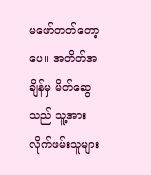မဖော်တတ်တော့ပေ။ အတိတ်အချိန်မှ မိတ်ဆွေသည် သူ့အား လိုက်ဖမ်းသူများ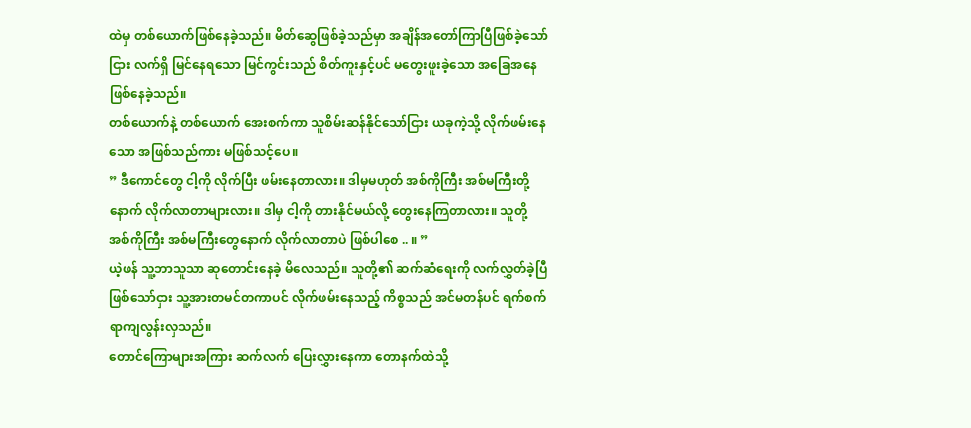ထဲမှ တစ်ယောက်ဖြစ်နေခဲ့သည်။ မိတ်ဆွေဖြစ်ခဲ့သည်မှာ အချိန်အတော်ကြာပြီဖြစ်ခဲ့သော်ငြား လက်ရှိ မြင်နေရသော မြင်ကွင်းသည် စိတ်ကူးနှင့်ပင် မတွေးဖူးခဲ့သော အခြေအနေ ဖြစ်နေခဲ့သည်။
တစ်ယောက်နဲ့ တစ်ယောက် အေးစက်ကာ သူစိမ်းဆန်နိုင်သော်ငြား ယခုကဲ့သို့ လိုက်ဖမ်းနေသော အဖြစ်သည်ကား မဖြစ်သင့်ပေ။
” ဒီကောင်တွေ ငါ့ကို လိုက်ပြီး ဖမ်းနေတာလား။ ဒါမှမဟုတ် အစ်ကိုကြီး အစ်မကြီးတို့နောက် လိုက်လာတာများလား။ ဒါမှ ငါ့ကို တားနိုင်မယ်လို့ တွေးနေကြတာလား။ သူတို့ အစ်ကိုကြီး အစ်မကြီးတွေနောက် လိုက်လာတာပဲ ဖြစ်ပါစေ .. ။ ”
ယဲ့ဖန် သူ့ဘာသူသာ ဆုတောင်းနေခဲ့ မိလေသည်။ သူတို့၏ ဆက်ဆံရေးကို လက်လွှတ်ခဲ့ပြီဖြစ်သော်ငှား သူ့အားတမင်တကာပင် လိုက်ဖမ်းနေသည့် ကိစ္စသည် အင်မတန်ပင် ရက်စက်ရာကျလွန်းလှသည်။
တောင်ကြောများအကြား ဆက်လက် ပြေးလွှားနေကာ တောနက်ထဲသို့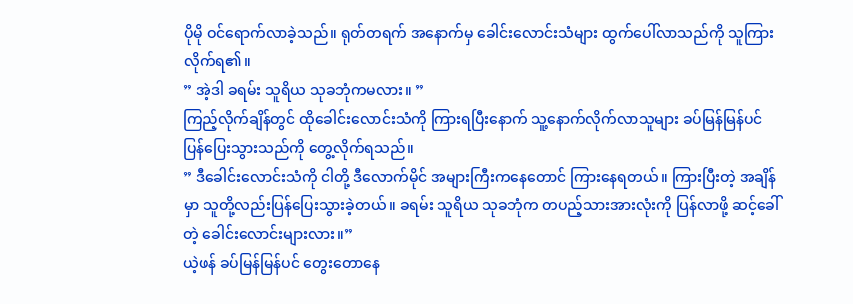ပိုမို ဝင်ရောက်လာခဲ့သည်။ ရုတ်တရက် အနောက်မှ ခေါင်းလောင်းသံများ ထွက်ပေါ်လာသည်ကို သူကြားလိုက်ရ၏။
” အဲ့ဒါ ခရမ်း သူရိယ သုခဘုံကမလား။ ”
ကြည့်လိုက်ချိန်တွင် ထိုခေါင်းလောင်းသံကို ကြားရပြီးနောက် သူ့နောက်လိုက်လာသူများ ခပ်မြန်မြန်ပင် ပြန်ပြေးသွားသည်ကို တွေ့လိုက်ရသည်။
” ဒီခေါင်းလောင်းသံကို ငါတို့ ဒီလောက်မိုင် အများကြီးကနေတောင် ကြားနေရတယ်။ ကြားပြီးတဲ့ အချိန်မှာ သူတို့လည်းပြန်ပြေးသွားခဲ့တယ်။ ခရမ်း သူရိယ သုခဘုံက တပည့်သားအားလုံးကို ပြန်လာဖို့ ဆင့်ခေါ်တဲ့ ခေါင်းလောင်းများလား။”
ယဲ့ဖန် ခပ်မြန်မြန်ပင် တွေးတောနေ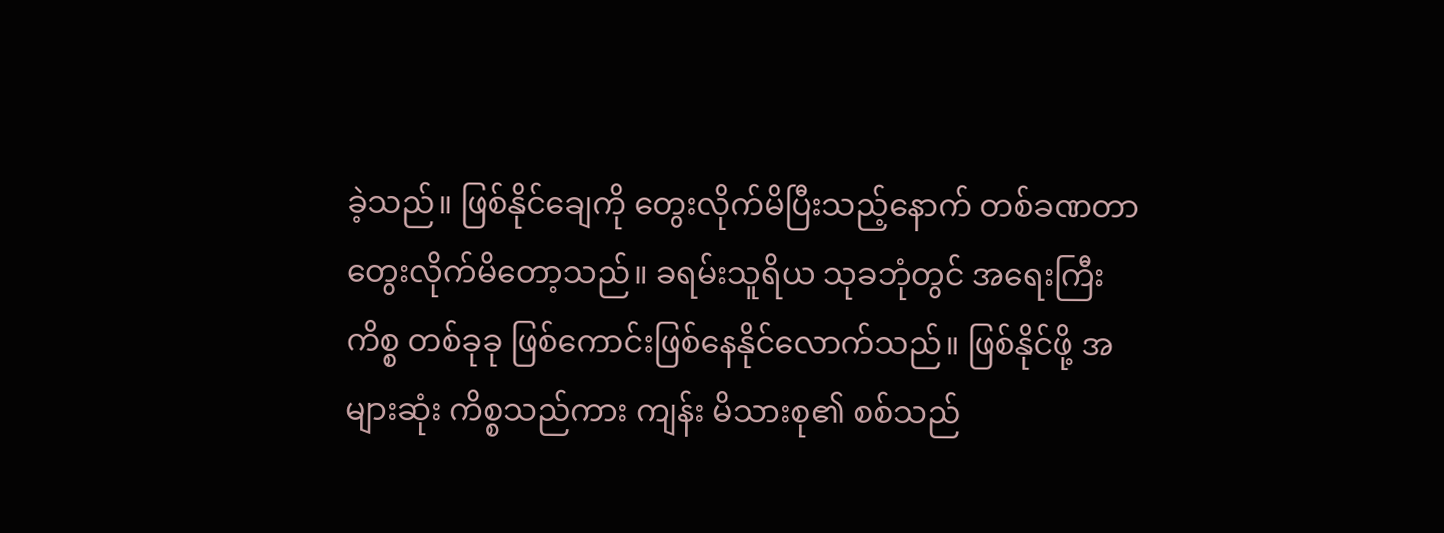ခဲ့သည်။ ဖြစ်နိုင်ချေကို တွေးလိုက်မိပြီးသည့်နောက် တစ်ခဏတာ တွေးလိုက်မိတော့သည်။ ခရမ်းသူရိယ သုခဘုံတွင် အရေးကြီးကိစ္စ တစ်ခုခု ဖြစ်ကောင်းဖြစ်နေနိုင်လောက်သည်။ ဖြစ်နိုင်ဖို့ အများဆုံး ကိစ္စသည်ကား ကျန်း မိသားစု၏ စစ်သည်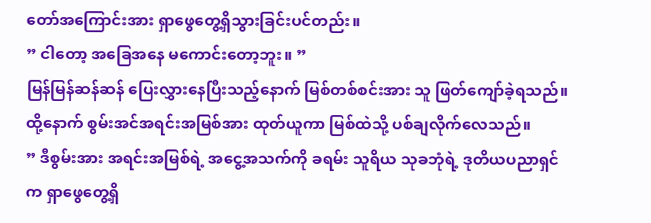တော်အကြောင်းအား ရှာဖွေတွေ့ရှိသွားခြင်းပင်တည်း။
” ငါတော့ အခြေအနေ မကောင်းတော့ဘူး။ ”
မြန်မြန်ဆန်ဆန် ပြေးလွှားနေပြီးသည့်နောက် မြစ်တစ်စင်းအား သူ ဖြတ်ကျော်ခဲ့ရသည်။ ထို့နောက် စွမ်းအင်အရင်းအမြစ်အား ထုတ်ယူကာ မြစ်ထဲသို့ ပစ်ချလိုက်လေသည်။
” ဒီစွမ်းအား အရင်းအမြစ်ရဲ့ အငွေ့အသက်ကို ခရမ်း သူရိယ သုခဘုံရဲ့ ဒုတိယပညာရှင်က ရှာဖွေတွေ့ရှိ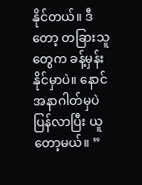နိုင်တယ်။ ဒီတော့ တခြားသူတွေက ခန့်မှန်းနိုင်မှာပဲ။ နောင်အနာဂါတ်မှပဲ ပြန်လာပြီး ယူတော့မယ်။ ”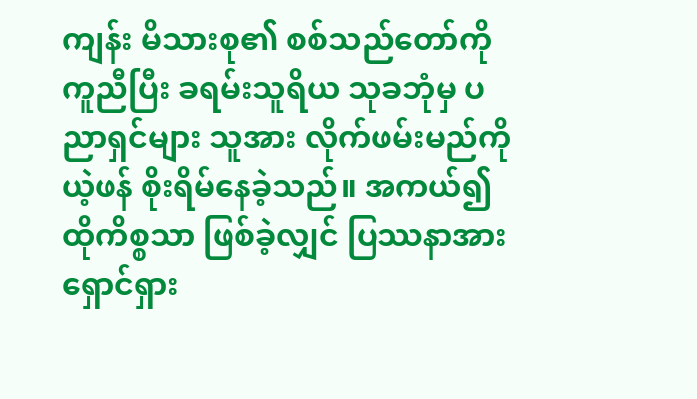ကျန်း မိသားစု၏ စစ်သည်တော်ကို ကူညီပြီး ခရမ်းသူရိယ သုခဘုံမှ ပညာရှင်များ သူအား လိုက်ဖမ်းမည်ကို ယဲ့ဖန် စိုးရိမ်နေခဲ့သည်။ အကယ်၍ ထိုကိစ္စသာ ဖြစ်ခဲ့လျှင် ပြဿနာအား ရှောင်ရှား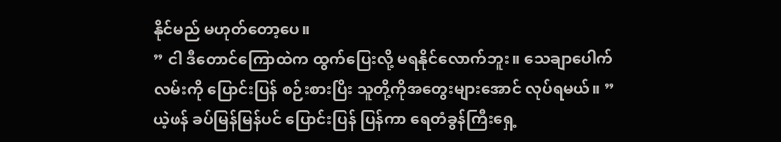နိုင်မည် မဟုတ်တော့ပေ။
” ငါ ဒီတောင်ကြောထဲက ထွက်ပြေးလို့ မရနိုင်လောက်ဘူး။ သေချာပေါက် လမ်းကို ပြောင်းပြန် စဉ်းစားပြိး သူတို့ကိုအတွေးများအောင် လုပ်ရမယ်။ ”
ယဲ့ဖန် ခပ်မြန်မြန်ပင် ပြောင်းပြန် ပြန်ကာ ရေတံခွန်ကြီးရှေ့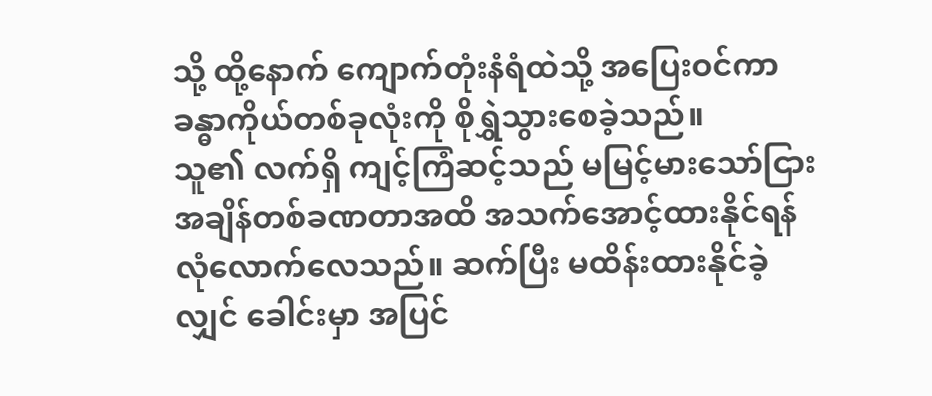သို့ ထို့နောက် ကျောက်တုံးနံရံထဲသို့ အပြေးဝင်ကာ ခန္ဓာကိုယ်တစ်ခုလုံးကို စိုရွှဲသွားစေခဲ့သည်။
သူ၏ လက်ရှိ ကျင့်ကြံဆင့်သည် မမြင့်မားသော်ငြား အချိန်တစ်ခဏတာအထိ အသက်အောင့်ထားနိုင်ရန် လုံလောက်လေသည်။ ဆက်ပြီး မထိန်းထားနိုင်ခဲ့လျှင် ခေါင်းမှာ အပြင်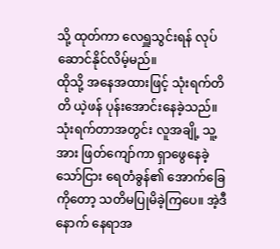သို့ ထုတ်ကာ လေရှူသွင်းရန် လုပ်ဆောင်နိုင်လိမ့်မည်။
ထိုသို့ အနေအထားဖြင့် သုံးရက်တိတိ ယဲ့ဖန် ပုန်းအောင်းနေခဲ့သည်။ သုံးရက်တာအတွင်း လူအချို့ သူ့အား ဖြတ်ကျော်ကာ ရှာဖွေနေခဲ့သော်ငြား ရေတံခွန်၏ အောက်ခြေကိုတော့ သတိမပြုမိခဲ့ကြပေ။ အဲ့ဒီနောက် နေရာအ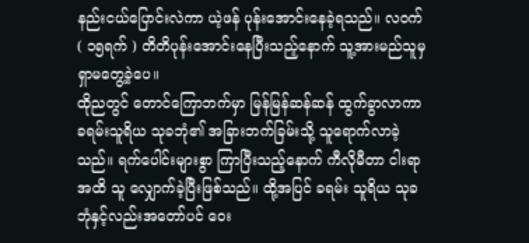နည်းငယ်ပြောင်းလဲကာ ယဲ့ဖန် ပုန်းအောင်းနေခဲ့ရသည်။ လဝက်( ၁၅ရက် ) တိတိပုန်းအောင်းနေပြီးသည့်နောက် သူ့အားမည်သူမှ ရှာမတွေ့ခဲ့ပေ။
ထိုညတွင် တောင်ကြောဘက်မှာ မြန်မြန်ဆန်ဆန် ထွက်ခွာလာကာ ခရမ်းသူရိယ သုခဘုံ၏ အခြားဘက်ခြမ်းသို့ သူရောက်လာခဲ့သည်။ ရက်ပေါင်းများစွာ ကြာပြီးသည့်နောက် ကီလိုမီတာ ငါးရာအထိ သူ လျှောက်ခဲ့ပြီးဖြစ်သည်။ ထို့အပြင် ခရမ်း သူရိယ သုခဘုံနှင့်လည်းအတော်ပင် ဝေး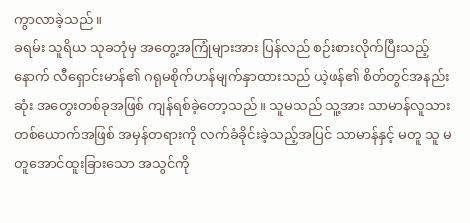ကွာလာခဲ့သည်။
ခရမ်း သူရိယ သုခဘုံမှ အတွေ့အကြုံများအား ပြန်လည် စဉ်းစားလိုက်ပြီးသည့်နောက် လီရှောင်းမာန်၏ ဂရုမစိုက်ဟန်မျက်နှာထားသည် ယဲ့ဖန်၏ စိတ်တွင်အနည်းဆုံး အတွေးတစ်ခုအဖြစ် ကျန်ရစ်ခဲ့တော့သည်။ သူမသည် သူ့အား သာမာန်လူသားတစ်ယောက်အဖြစ် အမှန်တရားကို လက်ခံခိုင်းခဲ့သည့်အပြင် သာမာန်နှင့် မတူ သူ မတူအောင်ထူးခြားသော အသွင်ကို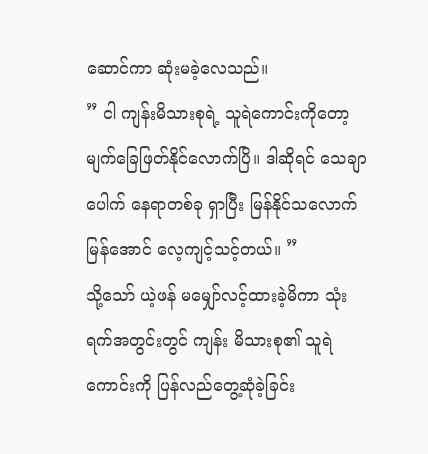ဆောင်ကာ ဆုံးမခဲ့လေသည်။
” ငါ ကျန်းမိသားစုရဲ့ သူရဲကောင်းကိုတော့ မျက်ခြေဖြတ်နိုင်လောက်ပြိ။ ဒါဆိုရင် သေချာပေါက် နေရာတစ်ခု ရှာပြီး မြန်နိုင်သလောက် မြန်အောင် လေ့ကျင့်သင့်တယ်။ ”
သို့သော် ယဲ့ဖန် မမျှော်လင့်ထားခဲ့မိကာ သုံးရက်အတွင်းတွင် ကျန်း မိသားစု၏ သူရဲကောင်းကို ပြန်လည်တွေ့ဆုံခဲ့ခြင်း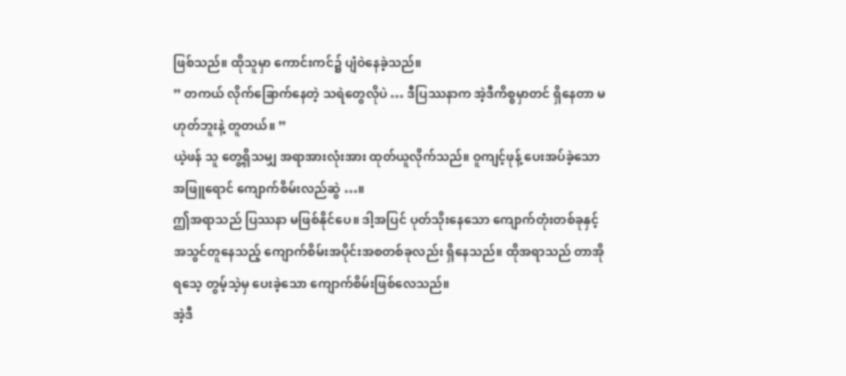ဖြစ်သည်။ ထိုသူမှာ ကောင်းကင်၌ ပျံဝဲနေခဲ့သည်။
” တကယ် လိုက်ခြောက်နေတဲ့ သရဲတွေလိုပဲ … ဒီပြဿနာက အဲ့ဒီကိစ္စမှာတင် ရှိနေတာ မဟုတ်ဘူးနဲ့ တူတယ်။ ”
ယဲ့ဖန် သူ တွေ့ရှိသမျှ အရာအားလုံးအား ထုတ်ယူလိုက်သည်။ ဝူကျင့်ဖုန့် ပေးအပ်ခဲ့သော အဖြူရောင် ကျောက်စိမ်းလည်ဆွဲ …။
ဤအရာသည် ပြဿနာ မဖြစ်နိုင်ပေ။ ဒါ့အပြင် ပုတ်သိုးနေသော ကျောက်တုံးတစ်ခုနှင့် အသွင်တူနေသည့် ကျောက်စိမ်းအပိုင်းအစတစ်ခုလည်း ရှိနေသည်။ ထိုအရာသည် တာအိုရသေ့ တွမ့်သဲ့မှ ပေးခဲ့သော ကျောက်စိမ်းဖြစ်လေသည်။
အဲ့ဒီ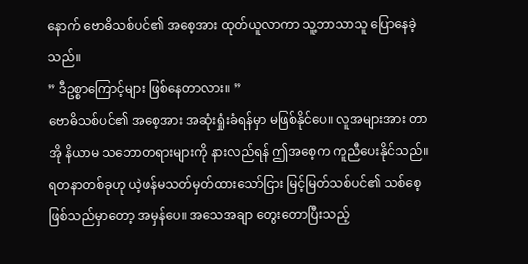နောက် ဗောဓိသစ်ပင်၏ အစေ့အား ထုတ်ယူလာကာ သူ့ဘာသာသူ ပြောနေခဲ့သည်။
” ဒီဥစ္စာကြောင့်များ ဖြစ်နေတာလား။ ”
ဗောဓိသစ်ပင်၏ အစေ့အား အဆုံးရှုံးခံရန်မှာ မဖြစ်နိုင်ပေ။ လူအများအား တာအို နိယာမ သဘောတရားများကို နားလည်ရန် ဤအစေ့က ကူညီပေးနိုင်သည်။ ရတနာတစ်ခုဟု ယဲ့ဖန်မသတ်မှတ်ထားသော်ငြား မြင့်မြတ်သစ်ပင်၏ သစ်စေ့ ဖြစ်သည်မှာတော့ အမှန်ပေ။ အသေအချာ တွေးတောပြီးသည့်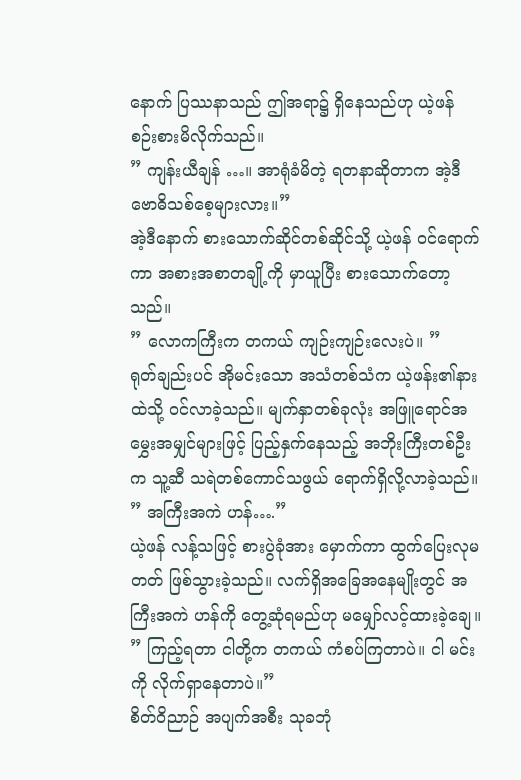နောက် ပြဿနာသည် ဤအရာ၌ ရှိနေသည်ဟု ယဲ့ဖန် စဉ်းစားမိလိုက်သည်။
” ကျန်းယီချန် …။ အာရုံခံမိတဲ့ ရတနာဆိုတာက အဲ့ဒီ ဗောဓိသစ်စေ့များလား။”
အဲ့ဒီနောက် စားသောက်ဆိုင်တစ်ဆိုင်သို့ ယဲ့ဖန် ဝင်ရောက်ကာ အစားအစာတချို့ကို မှာယူပြီး စားသောက်တော့သည်။
” လောကကြီးက တကယ် ကျဉ်းကျဉ်းလေးပဲ။ ”
ရုတ်ချည်းပင် အိုမင်းသော အသံတစ်သံက ယဲ့ဖန်း၏နားထဲသို့ ဝင်လာခဲ့သည်။ မျက်နှာတစ်ခုလုံး အဖြူရောင်အမွှေးအမျှင်များဖြင့် ပြည့်နှက်နေသည့် အဘိုးကြီးတစ်ဦးက သူ့ဆီ သရဲတစ်ကောင်သဖွယ် ရောက်ရှိလို့လာခဲ့သည်။
” အကြီးအကဲ ဟန်….”
ယဲ့ဖန် လန့်သဖြင့် စားပွဲခုံအား မှောက်ကာ ထွက်ပြေးလုမတတ် ဖြစ်သွားခဲ့သည်။ လက်ရှိအခြေအနေမျိုးတွင် အကြီးအကဲ ဟန်ကို တွေ့ဆုံရမည်ဟု မမျှော်လင့်ထားခဲ့ချေ။
” ကြည့်ရတာ ငါတို့က တကယ် ကံစပ်ကြတာပဲ။ ငါ မင်းကို လိုက်ရှာနေတာပဲ။”
စိတ်ဝိညာဉ် အပျက်အစီး သုခဘုံ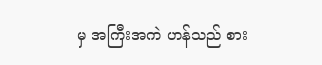မှ အကြီးအကဲ ဟန်သည် စား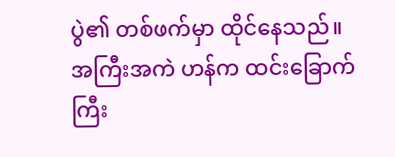ပွဲ၏ တစ်ဖက်မှာ ထိုင်နေသည်။
အကြီးအကဲ ဟန်က ထင်းခြောက်ကြီး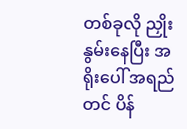တစ်ခုလို ညှိုးနွမ်းနေပြီး အရိုးပေါ် အရည်တင် ပိန်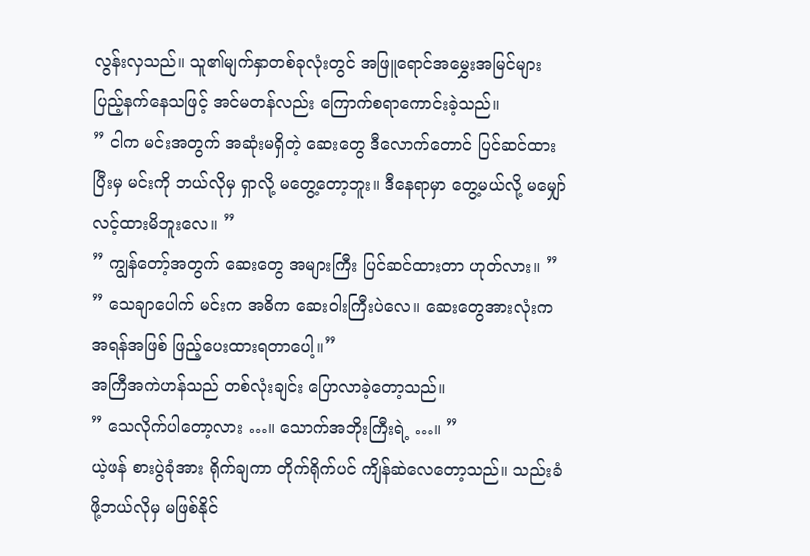လွန်းလှသည်။ သူ၏မျက်နှာတစ်ခုလုံးတွင် အဖြူရောင်အမွှေးအမြင်များ ပြည့်နက်နေသဖြင့် အင်မတန်လည်း ကြောက်စရာကောင်းခဲ့သည်။
” ငါက မင်းအတွက် အဆုံးမရှိတဲ့ ဆေးတွေ ဒီလောက်တောင် ပြင်ဆင်ထားပြီးမှ မင်းကို ဘယ်လိုမှ ရှာလို့ မတွေ့တော့ဘူး။ ဒီနေရာမှာ တွေ့မယ်လို့ မမျှော်လင့်ထားမိဘူးလေ။ ”
” ကျွန်တော့်အတွက် ဆေးတွေ အများကြီး ပြင်ဆင်ထားတာ ဟုတ်လား။ ”
” သေချာပေါက် မင်းက အဓိက ဆေးဝါးကြီးပဲလေ။ ဆေးတွေအားလုံးက အရန်အဖြစ် ဖြည့်ပေးထားရတာပေါ့။”
အကြီအကဲဟန်သည် တစ်လုံးချင်း ပြောလာခဲ့တော့သည်။
” သေလိုက်ပါတော့လား …။ သောက်အဘိုးကြီးရဲ့ …။ ”
ယဲ့ဖန် စားပွဲခုံအား ရိုက်ချကာ တိုက်ရိုက်ပင် ကျိန်ဆဲလေတော့သည်။ သည်းခံဖို့ဘယ်လိုမှ မဖြစ်နိုင်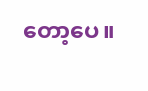တော့ပေ။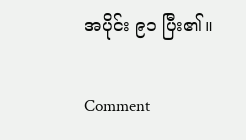အပိုင်း ၉၁ ပြီး၏။

Comment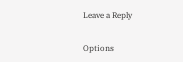Leave a Reply

Options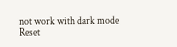not work with dark mode
Reset